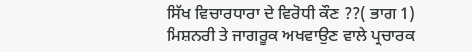ਸਿੱਖ ਵਿਚਾਰਧਾਰਾ ਦੇ ਵਿਰੋਧੀ ਕੌਣ ??( ਭਾਗ 1)
ਮਿਸ਼ਨਰੀ ਤੇ ਜਾਗਰੂਕ ਅਖਵਾਉਣ ਵਾਲੇ ਪ੍ਰਚਾਰਕ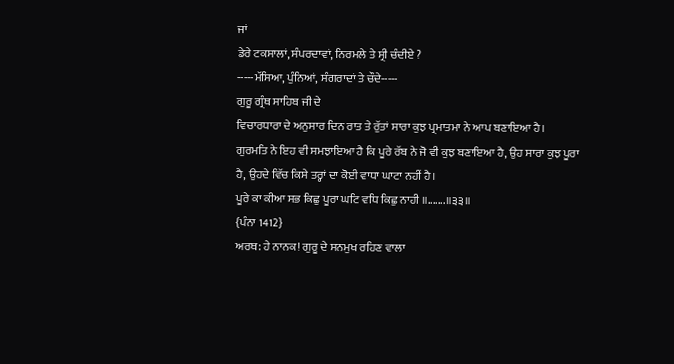ਜਾਂ
ਡੇਰੇ ਟਕਸਾਲਾਂ, ਸੰਪਰਦਾਵਾਂ, ਨਿਰਮਲੇ ਤੇ ਸ੍ਰੀ ਚੰਦੀਏ ?
-----ਮੱਸਿਆ, ਪੁੰਨਿਆਂ, ਸੰਗਰਾਦਾਂ ਤੇ ਚੌਦੇ-----
ਗੁਰੂ ਗ੍ਰੰਥ ਸਾਹਿਬ ਜੀ ਦੇ
ਵਿਚਾਰਧਾਰਾ ਦੇ ਅਨੁਸਾਰ ਦਿਨ ਰਾਤ ਤੇ ਰੁੱਤਾਂ ਸਾਰਾ ਕੁਝ ਪ੍ਰਮਾਤਮਾ ਨੇ ਆਪ ਬਣਾਇਆ ਹੈ।
ਗੁਰਮਤਿ ਨੇ ਇਹ ਵੀ ਸਮਝਾਇਆ ਹੈ ਕਿ ਪੂਰੇ ਰੱਬ ਨੇ ਜੋ ਵੀ ਕੁਝ ਬਣਾਇਆ ਹੈ, ਉਹ ਸਾਰਾ ਕੁਝ ਪੂਰਾ
ਹੈ, ਉਹਦੇ ਵਿੱਚ ਕਿਸੇ ਤਰ੍ਹਾਂ ਦਾ ਕੋਈ ਵਾਧਾ ਘਾਟਾ ਨਹੀਂ ਹੈ।
ਪੂਰੇ ਕਾ ਕੀਆ ਸਭ ਕਿਛੁ ਪੂਰਾ ਘਟਿ ਵਧਿ ਕਿਛੁ ਨਾਹੀ ॥.......॥੩੩॥
{ਪੰਨਾ 1412}
ਅਰਥ: ਹੇ ਨਾਨਕ! ਗੁਰੂ ਦੇ ਸਨਮੁਖ ਰਹਿਣ ਵਾਲਾ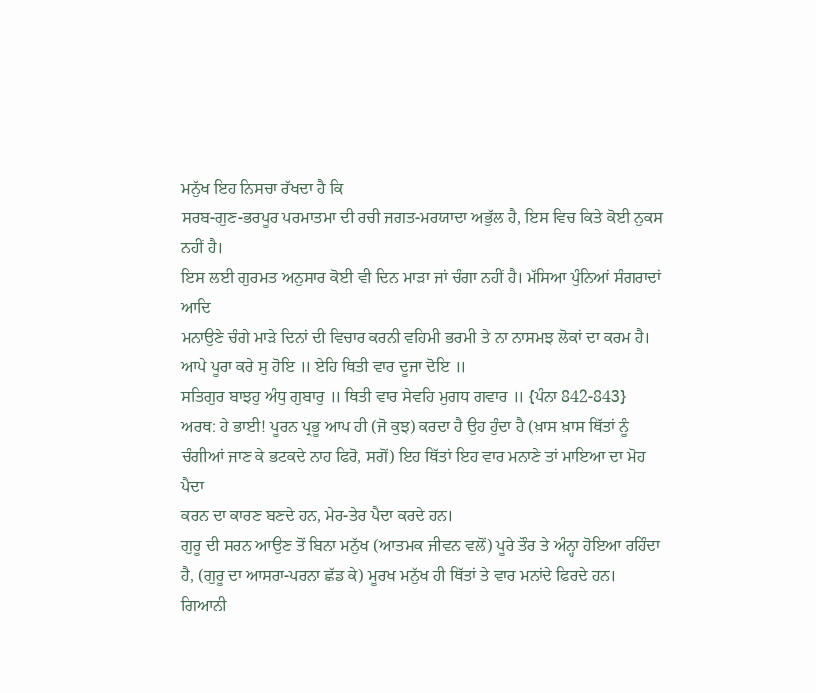ਮਨੁੱਖ ਇਹ ਨਿਸਚਾ ਰੱਖਦਾ ਹੈ ਕਿ
ਸਰਬ-ਗੁਣ-ਭਰਪੂਰ ਪਰਮਾਤਮਾ ਦੀ ਰਚੀ ਜਗਤ-ਮਰਯਾਦਾ ਅਭੁੱਲ ਹੈ, ਇਸ ਵਿਚ ਕਿਤੇ ਕੋਈ ਨੁਕਸ ਨਹੀਂ ਹੈ।
ਇਸ ਲਈ ਗੁਰਮਤ ਅਨੁਸਾਰ ਕੋਈ ਵੀ ਦਿਨ ਮਾੜਾ ਜਾਂ ਚੰਗਾ ਨਹੀਂ ਹੈ। ਮੱਸਿਆ ਪੁੰਨਿਆਂ ਸੰਗਰਾਦਾਂ ਆਦਿ
ਮਨਾਉਣੇ ਚੰਗੇ ਮਾੜੇ ਦਿਨਾਂ ਦੀ ਵਿਚਾਰ ਕਰਨੀ ਵਹਿਮੀ ਭਰਮੀ ਤੇ ਨਾ ਨਾਸਮਝ ਲੋਕਾਂ ਦਾ ਕਰਮ ਹੈ।
ਆਪੇ ਪੂਰਾ ਕਰੇ ਸੁ ਹੋਇ ॥ ਏਹਿ ਥਿਤੀ ਵਾਰ ਦੂਜਾ ਦੋਇ ॥
ਸਤਿਗੁਰ ਬਾਝਹੁ ਅੰਧੁ ਗੁਬਾਰੁ ॥ ਥਿਤੀ ਵਾਰ ਸੇਵਹਿ ਮੁਗਧ ਗਵਾਰ ॥ {ਪੰਨਾ 842-843}
ਅਰਥ: ਹੇ ਭਾਈ! ਪੂਰਨ ਪ੍ਰਭੂ ਆਪ ਹੀ (ਜੋ ਕੁਝ) ਕਰਦਾ ਹੈ ਉਹ ਹੁੰਦਾ ਹੈ (ਖ਼ਾਸ ਖ਼ਾਸ ਥਿੱਤਾਂ ਨੂੰ
ਚੰਗੀਆਂ ਜਾਣ ਕੇ ਭਟਕਦੇ ਨਾਹ ਫਿਰੋ, ਸਗੋਂ) ਇਹ ਥਿੱਤਾਂ ਇਹ ਵਾਰ ਮਨਾਣੇ ਤਾਂ ਮਾਇਆ ਦਾ ਮੋਹ ਪੈਦਾ
ਕਰਨ ਦਾ ਕਾਰਣ ਬਣਦੇ ਹਨ, ਮੇਰ-ਤੇਰ ਪੈਦਾ ਕਰਦੇ ਹਨ।
ਗੁਰੂ ਦੀ ਸਰਨ ਆਉਣ ਤੋਂ ਬਿਨਾ ਮਨੁੱਖ (ਆਤਮਕ ਜੀਵਨ ਵਲੋਂ) ਪੂਰੇ ਤੌਰ ਤੇ ਅੰਨ੍ਹਾ ਹੋਇਆ ਰਹਿੰਦਾ
ਹੈ, (ਗੁਰੂ ਦਾ ਆਸਰਾ-ਪਰਨਾ ਛੱਡ ਕੇ) ਮੂਰਖ ਮਨੁੱਖ ਹੀ ਥਿੱਤਾਂ ਤੇ ਵਾਰ ਮਨਾਂਦੇ ਫਿਰਦੇ ਹਨ।
ਗਿਆਨੀ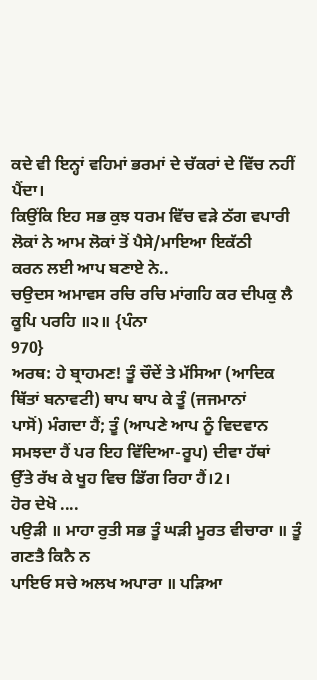ਕਦੇ ਵੀ ਇਨ੍ਹਾਂ ਵਹਿਮਾਂ ਭਰਮਾਂ ਦੇ ਚੱਕਰਾਂ ਦੇ ਵਿੱਚ ਨਹੀਂ ਪੈਂਦਾ।
ਕਿਉਂਕਿ ਇਹ ਸਭ ਕੁਝ ਧਰਮ ਵਿੱਚ ਵੜੇ ਠੱਗ ਵਪਾਰੀ ਲੋਕਾਂ ਨੇ ਆਮ ਲੋਕਾਂ ਤੋਂ ਪੈਸੇ/ਮਾਇਆ ਇਕੱਠੀ
ਕਰਨ ਲਈ ਆਪ ਬਣਾਏ ਨੇ..
ਚਉਦਸ ਅਮਾਵਸ ਰਚਿ ਰਚਿ ਮਾਂਗਹਿ ਕਰ ਦੀਪਕੁ ਲੈ ਕੂਪਿ ਪਰਹਿ ॥੨॥ {ਪੰਨਾ
970}
ਅਰਥ: ਹੇ ਬ੍ਰਾਹਮਣ! ਤੂੰ ਚੌਦੇਂ ਤੇ ਮੱਸਿਆ (ਆਦਿਕ ਥਿੱਤਾਂ ਬਨਾਵਟੀ) ਥਾਪ ਥਾਪ ਕੇ ਤੂੰ (ਜਜਮਾਨਾਂ
ਪਾਸੋਂ) ਮੰਗਦਾ ਹੈਂ; ਤੂੰ (ਆਪਣੇ ਆਪ ਨੂੰ ਵਿਦਵਾਨ ਸਮਝਦਾ ਹੈਂ ਪਰ ਇਹ ਵਿੱਦਿਆ-ਰੂਪ) ਦੀਵਾ ਹੱਥਾਂ
ਉੱਤੇ ਰੱਖ ਕੇ ਖੂਹ ਵਿਚ ਡਿੱਗ ਰਿਹਾ ਹੈਂ।2।
ਹੋਰ ਦੇਖੋ ....
ਪਉੜੀ ॥ ਮਾਹਾ ਰੁਤੀ ਸਭ ਤੂੰ ਘੜੀ ਮੂਰਤ ਵੀਚਾਰਾ ॥ ਤੂੰ ਗਣਤੈ ਕਿਨੈ ਨ
ਪਾਇਓ ਸਚੇ ਅਲਖ ਅਪਾਰਾ ॥ ਪੜਿਆ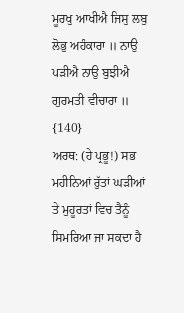ਮੂਰਖੁ ਆਖੀਐ ਜਿਸੁ ਲਬੁ ਲੋਭੁ ਅਹੰਕਾਰਾ ॥ ਨਾਉ ਪੜੀਐ ਨਾਉ ਬੁਝੀਐ
ਗੁਰਮਤੀ ਵੀਚਾਰਾ ॥ {140}
ਅਰਥ: (ਹੇ ਪ੍ਰਭੂ!) ਸਭ ਮਹੀਨਿਆਂ ਰੁੱਤਾਂ ਘੜੀਆਂ ਤੇ ਮੁਹੂਰਤਾਂ ਵਿਚ ਤੈਨੂੰ ਸਿਮਰਿਆ ਜਾ ਸਕਦਾ ਹੈ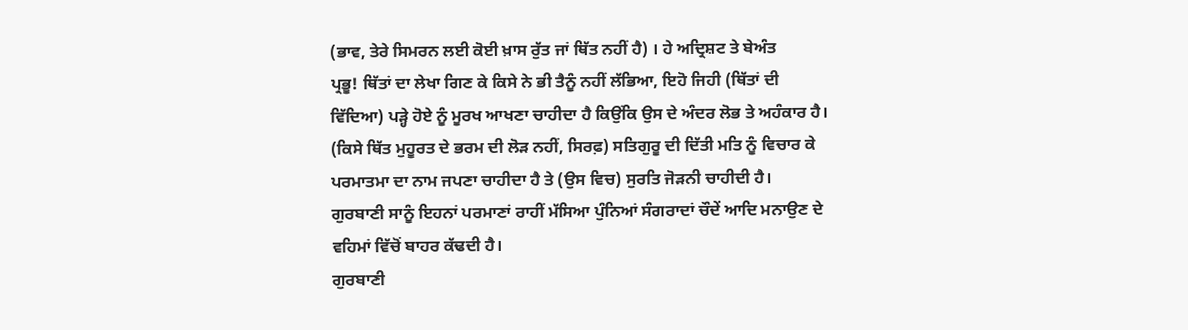(ਭਾਵ, ਤੇਰੇ ਸਿਮਰਨ ਲਈ ਕੋਈ ਖ਼ਾਸ ਰੁੱਤ ਜਾਂ ਥਿੱਤ ਨਹੀਂ ਹੈ) । ਹੇ ਅਦ੍ਰਿਸ਼ਟ ਤੇ ਬੇਅੰਤ
ਪ੍ਰਭੂ! ਥਿੱਤਾਂ ਦਾ ਲੇਖਾ ਗਿਣ ਕੇ ਕਿਸੇ ਨੇ ਭੀ ਤੈਨੂੰ ਨਹੀਂ ਲੱਭਿਆ, ਇਹੋ ਜਿਹੀ (ਥਿੱਤਾਂ ਦੀ
ਵਿੱਦਿਆ) ਪੜ੍ਹੇ ਹੋਏ ਨੂੰ ਮੂਰਖ ਆਖਣਾ ਚਾਹੀਦਾ ਹੈ ਕਿਉਂਕਿ ਉਸ ਦੇ ਅੰਦਰ ਲੋਭ ਤੇ ਅਹੰਕਾਰ ਹੈ।
(ਕਿਸੇ ਥਿੱਤ ਮੁਹੂਰਤ ਦੇ ਭਰਮ ਦੀ ਲੋੜ ਨਹੀਂ, ਸਿਰਫ਼) ਸਤਿਗੁਰੂ ਦੀ ਦਿੱਤੀ ਮਤਿ ਨੂੰ ਵਿਚਾਰ ਕੇ
ਪਰਮਾਤਮਾ ਦਾ ਨਾਮ ਜਪਣਾ ਚਾਹੀਦਾ ਹੈ ਤੇ (ਉਸ ਵਿਚ) ਸੁਰਤਿ ਜੋੜਨੀ ਚਾਹੀਦੀ ਹੈ।
ਗੁਰਬਾਣੀ ਸਾਨੂੰ ਇਹਨਾਂ ਪਰਮਾਣਾਂ ਰਾਹੀਂ ਮੱਸਿਆ ਪੁੰਨਿਆਂ ਸੰਗਰਾਦਾਂ ਚੌਦੇਂ ਆਦਿ ਮਨਾਉਣ ਦੇ
ਵਹਿਮਾਂ ਵਿੱਚੋਂ ਬਾਹਰ ਕੱਢਦੀ ਹੈ।
ਗੁਰਬਾਣੀ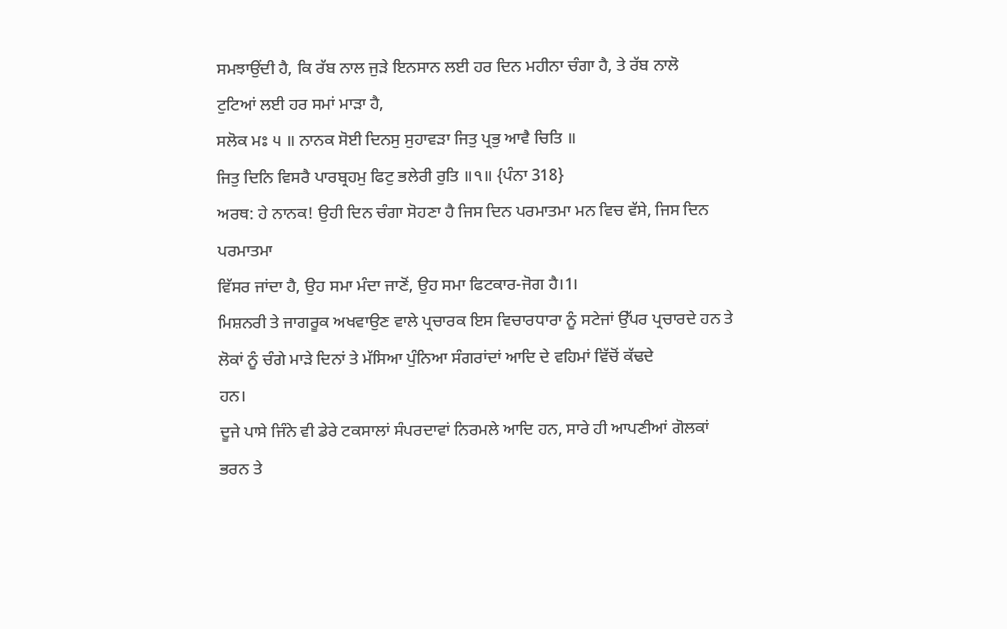ਸਮਝਾਉਂਦੀ ਹੈ, ਕਿ ਰੱਬ ਨਾਲ ਜੁੜੇ ਇਨਸਾਨ ਲਈ ਹਰ ਦਿਨ ਮਹੀਨਾ ਚੰਗਾ ਹੈ, ਤੇ ਰੱਬ ਨਾਲੋ
ਟੁਟਿਆਂ ਲਈ ਹਰ ਸਮਾਂ ਮਾੜਾ ਹੈ,
ਸਲੋਕ ਮਃ ੫ ॥ ਨਾਨਕ ਸੋਈ ਦਿਨਸੁ ਸੁਹਾਵੜਾ ਜਿਤੁ ਪ੍ਰਭੁ ਆਵੈ ਚਿਤਿ ॥
ਜਿਤੁ ਦਿਨਿ ਵਿਸਰੈ ਪਾਰਬ੍ਰਹਮੁ ਫਿਟੁ ਭਲੇਰੀ ਰੁਤਿ ॥੧॥ {ਪੰਨਾ 318}
ਅਰਥ: ਹੇ ਨਾਨਕ! ਉਹੀ ਦਿਨ ਚੰਗਾ ਸੋਹਣਾ ਹੈ ਜਿਸ ਦਿਨ ਪਰਮਾਤਮਾ ਮਨ ਵਿਚ ਵੱਸੇ, ਜਿਸ ਦਿਨ ਪਰਮਾਤਮਾ
ਵਿੱਸਰ ਜਾਂਦਾ ਹੈ, ਉਹ ਸਮਾ ਮੰਦਾ ਜਾਣੋਂ, ਉਹ ਸਮਾ ਫਿਟਕਾਰ-ਜੋਗ ਹੈ।1।
ਮਿਸ਼ਨਰੀ ਤੇ ਜਾਗਰੂਕ ਅਖਵਾਉਣ ਵਾਲੇ ਪ੍ਰਚਾਰਕ ਇਸ ਵਿਚਾਰਧਾਰਾ ਨੂੰ ਸਟੇਜਾਂ ਉੱਪਰ ਪ੍ਰਚਾਰਦੇ ਹਨ ਤੇ
ਲੋਕਾਂ ਨੂੰ ਚੰਗੇ ਮਾੜੇ ਦਿਨਾਂ ਤੇ ਮੱਸਿਆ ਪੁੰਨਿਆ ਸੰਗਰਾਂਦਾਂ ਆਦਿ ਦੇ ਵਹਿਮਾਂ ਵਿੱਚੋਂ ਕੱਢਦੇ
ਹਨ।
ਦੂਜੇ ਪਾਸੇ ਜਿੰਨੇ ਵੀ ਡੇਰੇ ਟਕਸਾਲਾਂ ਸੰਪਰਦਾਵਾਂ ਨਿਰਮਲੇ ਆਦਿ ਹਨ, ਸਾਰੇ ਹੀ ਆਪਣੀਆਂ ਗੋਲਕਾਂ
ਭਰਨ ਤੇ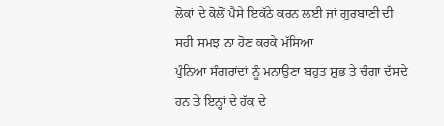ਲੋਕਾਂ ਦੇ ਕੋਲੋਂ ਪੈਸੇ ਇਕੱਠੇ ਕਰਨ ਲਈ ਜਾਂ ਗੁਰਬਾਣੀ ਦੀ ਸਹੀ ਸਮਝ ਨਾ ਹੋਣ ਕਰਕੇ ਮੱਸਿਆ
ਪੁੰਨਿਆ ਸੰਗਰਾਂਦਾਂ ਨੂੰ ਮਨਾਉਣਾ ਬਹੁਤ ਸ਼ੁਭ ਤੇ ਚੰਗਾ ਦੱਸਦੇ ਹਨ ਤੇ ਇਨ੍ਹਾਂ ਦੇ ਹੱਕ ਦੇ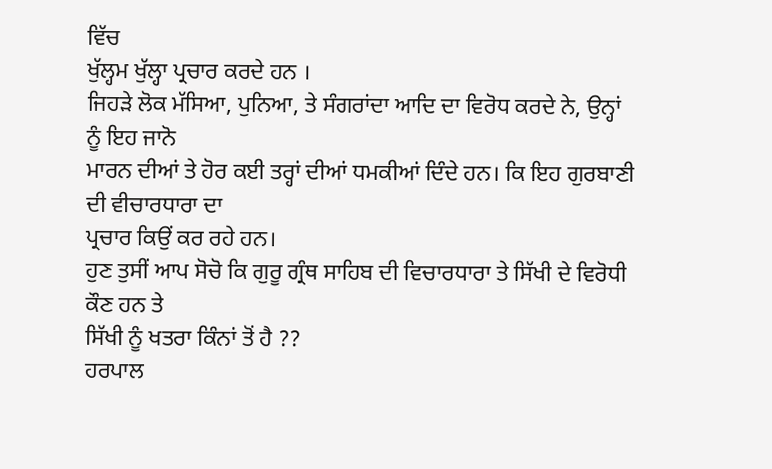ਵਿੱਚ
ਖੁੱਲ੍ਹਮ ਖੁੱਲ੍ਹਾ ਪ੍ਰਚਾਰ ਕਰਦੇ ਹਨ ।
ਜਿਹੜੇ ਲੋਕ ਮੱਸਿਆ, ਪੁਨਿਆ, ਤੇ ਸੰਗਰਾਂਦਾ ਆਦਿ ਦਾ ਵਿਰੋਧ ਕਰਦੇ ਨੇ, ਉਨ੍ਹਾਂ ਨੂੰ ਇਹ ਜਾਨੋ
ਮਾਰਨ ਦੀਆਂ ਤੇ ਹੋਰ ਕਈ ਤਰ੍ਹਾਂ ਦੀਆਂ ਧਮਕੀਆਂ ਦਿੰਦੇ ਹਨ। ਕਿ ਇਹ ਗੁਰਬਾਣੀ ਦੀ ਵੀਚਾਰਧਾਰਾ ਦਾ
ਪ੍ਰਚਾਰ ਕਿਉਂ ਕਰ ਰਹੇ ਹਨ।
ਹੁਣ ਤੁਸੀਂ ਆਪ ਸੋਚੋ ਕਿ ਗੁਰੂ ਗ੍ਰੰਥ ਸਾਹਿਬ ਦੀ ਵਿਚਾਰਧਾਰਾ ਤੇ ਸਿੱਖੀ ਦੇ ਵਿਰੋਧੀ ਕੌਣ ਹਨ ਤੇ
ਸਿੱਖੀ ਨੂੰ ਖਤਰਾ ਕਿੰਨਾਂ ਤੋਂ ਹੈ ??
ਹਰਪਾਲ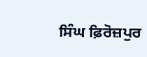ਸਿੰਘ ਫ਼ਿਰੋਜ਼ਪੁਰ